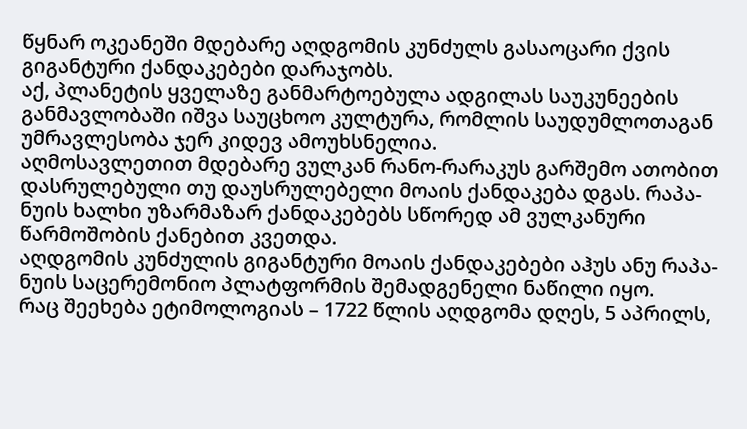წყნარ ოკეანეში მდებარე აღდგომის კუნძულს გასაოცარი ქვის გიგანტური ქანდაკებები დარაჯობს.
აქ, პლანეტის ყველაზე განმარტოებულა ადგილას საუკუნეების განმავლობაში იშვა საუცხოო კულტურა, რომლის საუდუმლოთაგან უმრავლესობა ჯერ კიდევ ამოუხსნელია.
აღმოსავლეთით მდებარე ვულკან რანო-რარაკუს გარშემო ათობით დასრულებული თუ დაუსრულებელი მოაის ქანდაკება დგას. რაპა-ნუის ხალხი უზარმაზარ ქანდაკებებს სწორედ ამ ვულკანური წარმოშობის ქანებით კვეთდა.
აღდგომის კუნძულის გიგანტური მოაის ქანდაკებები აჰუს ანუ რაპა-ნუის საცერემონიო პლატფორმის შემადგენელი ნაწილი იყო.
რაც შეეხება ეტიმოლოგიას – 1722 წლის აღდგომა დღეს, 5 აპრილს,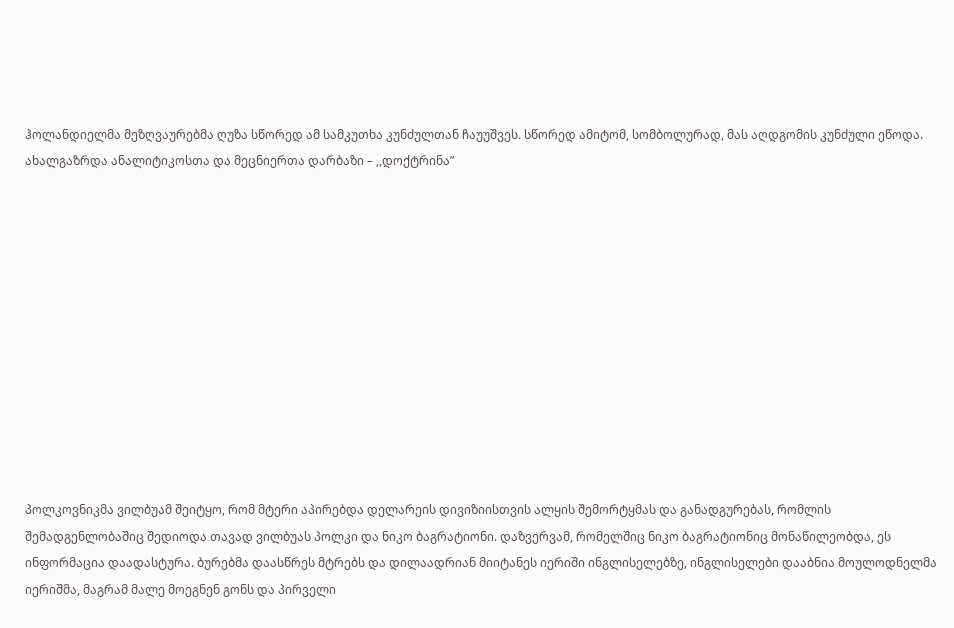ჰოლანდიელმა მეზღვაურებმა ღუზა სწორედ ამ სამკუთხა კუნძულთან ჩაუუშვეს. სწორედ ამიტომ, სომბოლურად, მას აღდგომის კუნძული ეწოდა.
ახალგაზრდა ანალიტიკოსთა და მეცნიერთა დარბაზი – ,,დოქტრინა”












პოლკოვნიკმა ვილბუამ შეიტყო, რომ მტერი აპირებდა დელარეის დივიზიისთვის ალყის შემორტყმას და განადგურებას, რომლის შემადგენლობაშიც შედიოდა თავად ვილბუას პოლკი და ნიკო ბაგრატიონი. დაზვერვამ, რომელშიც ნიკო ბაგრატიონიც მონაწილეობდა, ეს ინფორმაცია დაადასტურა. ბურებმა დაასწრეს მტრებს და დილაადრიან მიიტანეს იერიში ინგლისელებზე, ინგლისელები დააბნია მოულოდნელმა იერიშმა, მაგრამ მალე მოეგნენ გონს და პირველი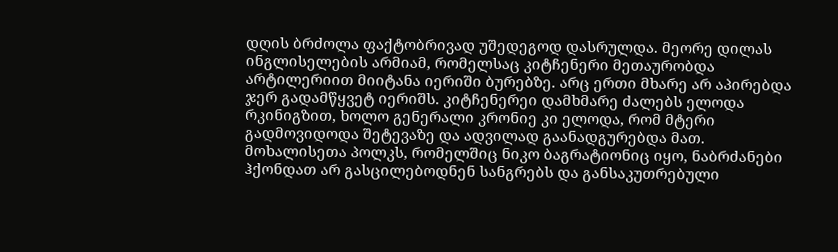დღის ბრძოლა ფაქტობრივად უშედეგოდ დასრულდა. მეორე დილას ინგლისელების არმიამ, რომელსაც კიტჩენერი მეთაურობდა არტილერიით მიიტანა იერიში ბურებზე. არც ერთი მხარე არ აპირებდა ჯერ გადამწყვეტ იერიშს. კიტჩენერეი დამხმარე ძალებს ელოდა რკინიგზით, ხოლო გენერალი კრონიე კი ელოდა, რომ მტერი გადმოვიდოდა შეტევაზე და ადვილად გაანადგურებდა მათ. მოხალისეთა პოლკს, რომელშიც ნიკო ბაგრატიონიც იყო, ნაბრძანები ჰქონდათ არ გასცილებოდნენ სანგრებს და განსაკუთრებული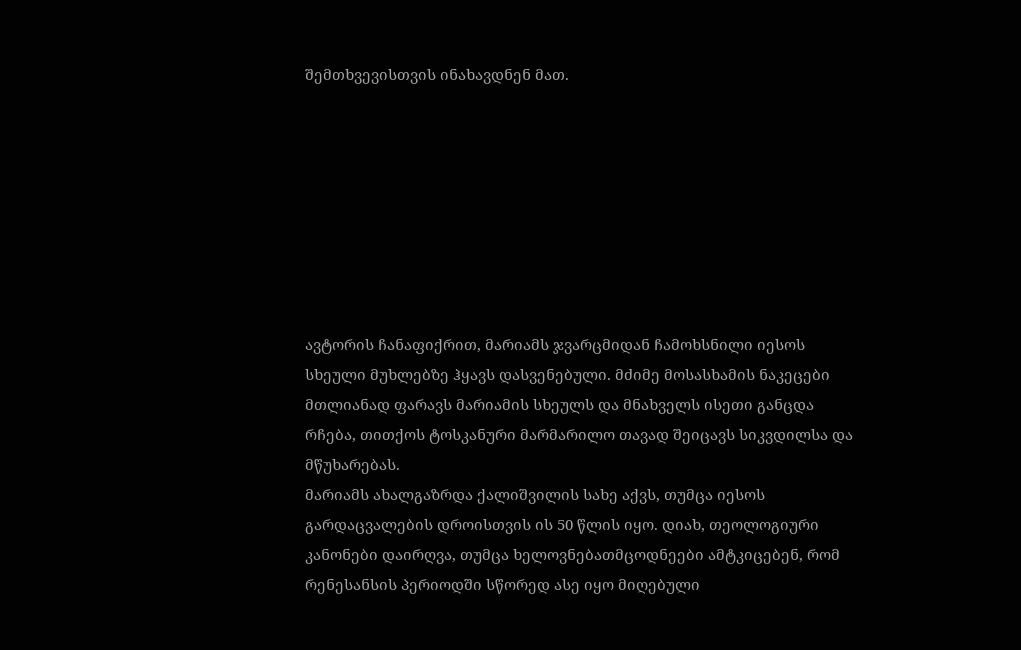შემთხვევისთვის ინახავდნენ მათ.








ავტორის ჩანაფიქრით, მარიამს ჯვარცმიდან ჩამოხსნილი იესოს სხეული მუხლებზე ჰყავს დასვენებული. მძიმე მოსასხამის ნაკეცები მთლიანად ფარავს მარიამის სხეულს და მნახველს ისეთი განცდა რჩება, თითქოს ტოსკანური მარმარილო თავად შეიცავს სიკვდილსა და მწუხარებას.
მარიამს ახალგაზრდა ქალიშვილის სახე აქვს, თუმცა იესოს გარდაცვალების დროისთვის ის 50 წლის იყო. დიახ, თეოლოგიური კანონები დაირღვა, თუმცა ხელოვნებათმცოდნეები ამტკიცებენ, რომ რენესანსის პერიოდში სწორედ ასე იყო მიღებული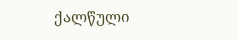ქალწული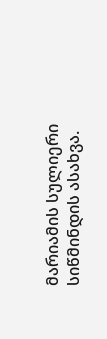მარიამის სულიერი სიწმინდის ასახვა.